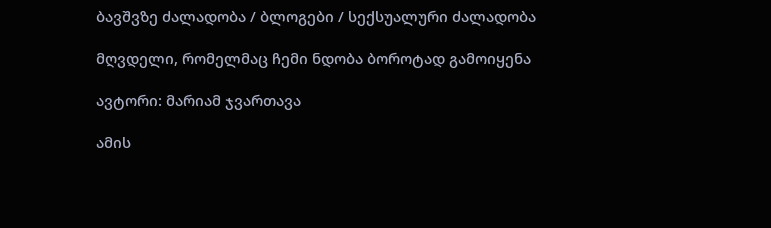ბავშვზე ძალადობა / ბლოგები / სექსუალური ძალადობა

მღვდელი, რომელმაც ჩემი ნდობა ბოროტად გამოიყენა

ავტორი: მარიამ ჯვართავა

ამის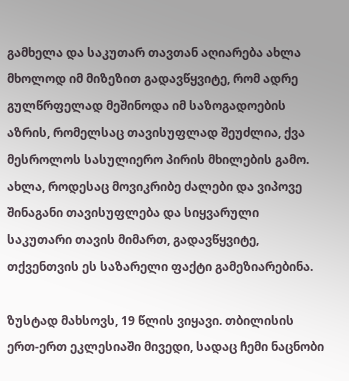გამხელა და საკუთარ თავთან აღიარება ახლა მხოლოდ იმ მიზეზით გადავწყვიტე, რომ ადრე გულწრფელად მეშინოდა იმ საზოგადოების აზრის, რომელსაც თავისუფლად შეუძლია, ქვა მესროლოს სასულიერო პირის მხილების გამო. ახლა, როდესაც მოვიკრიბე ძალები და ვიპოვე შინაგანი თავისუფლება და სიყვარული საკუთარი თავის მიმართ, გადავწყვიტე, თქვენთვის ეს საზარელი ფაქტი გამეზიარებინა.

ზუსტად მახსოვს, 19 წლის ვიყავი. თბილისის ერთ-ერთ ეკლესიაში მივედი, სადაც ჩემი ნაცნობი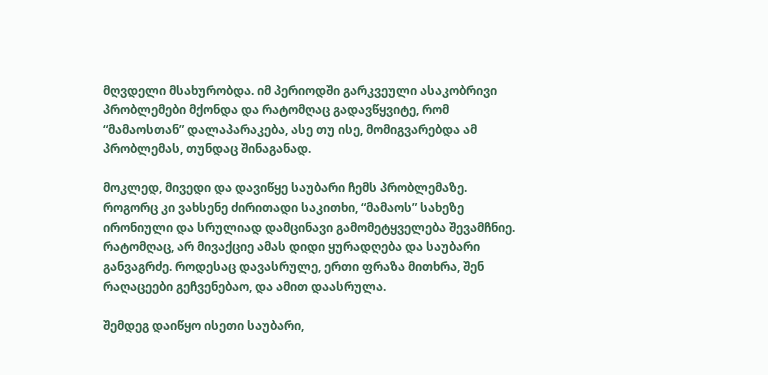მღვდელი მსახურობდა. იმ პერიოდში გარკვეული ასაკობრივი პრობლემები მქონდა და რატომღაც გადავწყვიტე, რომ “მამაოსთან” დალაპარაკება, ასე თუ ისე, მომიგვარებდა ამ პრობლემას, თუნდაც შინაგანად.

მოკლედ, მივედი და დავიწყე საუბარი ჩემს პრობლემაზე. როგორც კი ვახსენე ძირითადი საკითხი, “მამაოს” სახეზე ირონიული და სრულიად დამცინავი გამომეტყველება შევამჩნიე. რატომღაც, არ მივაქციე ამას დიდი ყურადღება და საუბარი განვაგრძე. როდესაც დავასრულე, ერთი ფრაზა მითხრა, შენ რაღაცეები გეჩვენებაო, და ამით დაასრულა.

შემდეგ დაიწყო ისეთი საუბარი,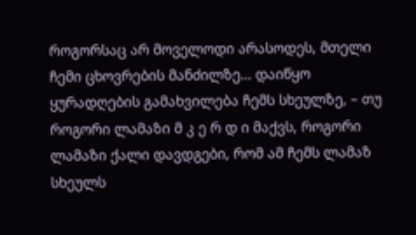როგორსაც არ მოველოდი არასოდეს, მთელი ჩემი ცხოვრების მანძილზე… დაიწყო ყურადღების გამახვილება ჩემს სხეულზე, – თუ როგორი ლამაზი მ კ ე რ დ ი მაქვს, როგორი ლამაზი ქალი დავდგები, რომ ამ ჩემს ლამაზ სხეულს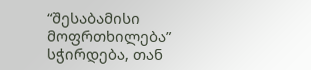“შესაბამისი მოფრთხილება” სჭირდება, თან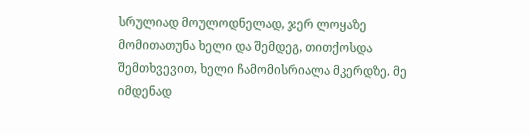სრულიად მოულოდნელად, ჯერ ლოყაზე მომითათუნა ხელი და შემდეგ, თითქოსდა შემთხვევით, ხელი ჩამომისრიალა მკერდზე. მე იმდენად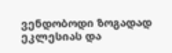ვენდობოდი ზოგადად ეკლესიას და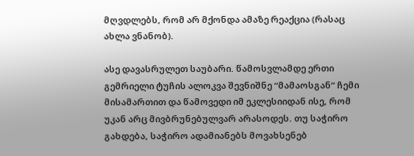მღვდლებს, რომ არ მქონდა ამაზე რეაქცია (რასაც ახლა ვნანობ).

ასე დავასრულეთ საუბარი. წამოსვლამდე ერთი გემრიელი ტუჩის ალოკვა შევნიშნე “მამაოსგან” ჩემი მისამართით და წამოვედი იმ ეკლესიიდან ისე, რომ უკან არც მივბრუნებულვარ არასოდეს. თუ საჭირო გახდება, საჭირო ადამიანებს მოვახსენებ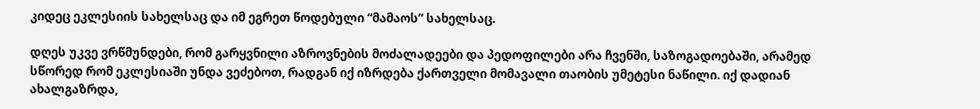კიდეც ეკლესიის სახელსაც და იმ ეგრეთ წოდებული “მამაოს” სახელსაც.

დღეს უკვე ვრწმუნდები, რომ გარყვნილი აზროვნების მოძალადეები და პედოფილები არა ჩვენში, საზოგადოებაში, არამედ სწორედ რომ ეკლესიაში უნდა ვეძებოთ, რადგან იქ იზრდება ქართველი მომავალი თაობის უმეტესი ნაწილი. იქ დადიან ახალგაზრდა,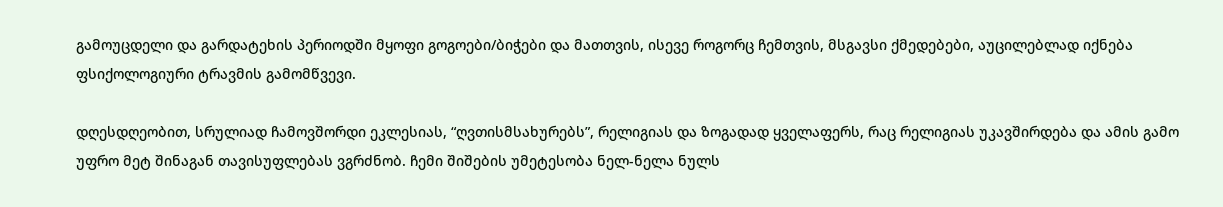გამოუცდელი და გარდატეხის პერიოდში მყოფი გოგოები/ბიჭები და მათთვის, ისევე როგორც ჩემთვის, მსგავსი ქმედებები, აუცილებლად იქნება ფსიქოლოგიური ტრავმის გამომწვევი.

დღესდღეობით, სრულიად ჩამოვშორდი ეკლესიას, “ღვთისმსახურებს”, რელიგიას და ზოგადად ყველაფერს, რაც რელიგიას უკავშირდება და ამის გამო უფრო მეტ შინაგან თავისუფლებას ვგრძნობ. ჩემი შიშების უმეტესობა ნელ-ნელა ნულს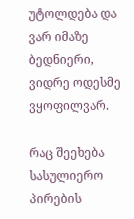უტოლდება და ვარ იმაზე ბედნიერი, ვიდრე ოდესმე ვყოფილვარ.

რაც შეეხება სასულიერო პირების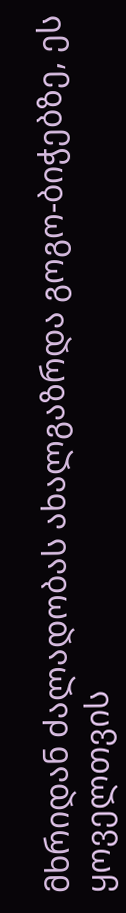მხრიდან ძალადობას ახალგაზრდა გოგო-ბიჭებზე, ეს ყოველთვის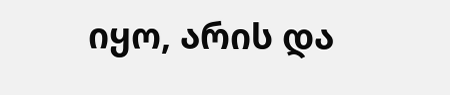იყო, არის და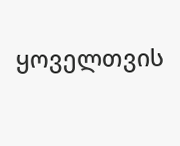ყოველთვის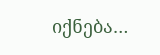იქნება…